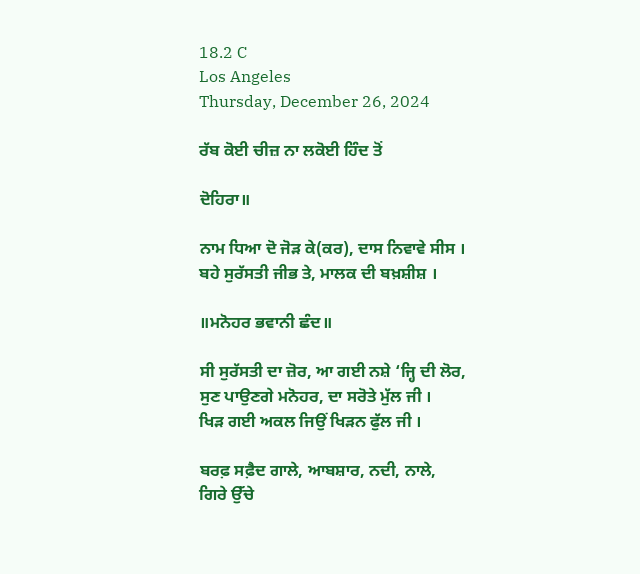18.2 C
Los Angeles
Thursday, December 26, 2024

ਰੱਬ ਕੋਈ ਚੀਜ਼ ਨਾ ਲਕੋਈ ਹਿੰਦ ਤੋਂ

ਦੋਹਿਰਾ॥

ਨਾਮ ਧਿਆ ਦੋ ਜੋੜ ਕੇ(ਕਰ), ਦਾਸ ਨਿਵਾਵੇ ਸੀਸ ।
ਬਹੇ ਸੁਰੱਸਤੀ ਜੀਭ ਤੇ, ਮਾਲਕ ਦੀ ਬਖ਼ਸ਼ੀਸ਼ ।

॥ਮਨੋਹਰ ਭਵਾਨੀ ਛੰਦ॥

ਸੀ ਸੁਰੱਸਤੀ ਦਾ ਜ਼ੋਰ, ਆ ਗਈ ਨਸ਼ੇ ‘ਜ੍ਹਿ ਦੀ ਲੋਰ,
ਸੁਣ ਪਾਉਣਗੇ ਮਨੋਹਰ, ਦਾ ਸਰੋਤੇ ਮੁੱਲ ਜੀ ।
ਖਿੜ ਗਈ ਅਕਲ ਜਿਉਂ ਖਿੜਨ ਫੁੱਲ ਜੀ ।

ਬਰਫ਼ ਸਫ਼ੈਦ ਗਾਲੇ, ਆਬਸ਼ਾਰ, ਨਦੀ, ਨਾਲੇ,
ਗਿਰੇ ਉੱਚੇ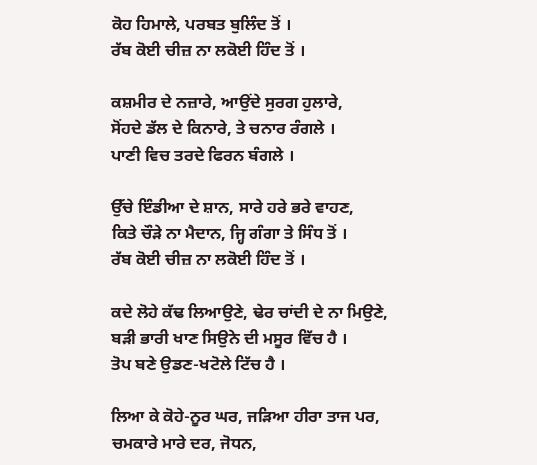ਕੋਹ ਹਿਮਾਲੇ, ਪਰਬਤ ਬੁਲਿੰਦ ਤੋਂ ।
ਰੱਬ ਕੋਈ ਚੀਜ਼ ਨਾ ਲਕੋਈ ਹਿੰਦ ਤੋਂ ।

ਕਸ਼ਮੀਰ ਦੇ ਨਜ਼ਾਰੇ, ਆਉਂਦੇ ਸੁਰਗ ਹੁਲਾਰੇ,
ਸੋਂਹਦੇ ਡੱਲ ਦੇ ਕਿਨਾਰੇ, ਤੇ ਚਨਾਰ ਰੰਗਲੇ ।
ਪਾਣੀ ਵਿਚ ਤਰਦੇ ਫਿਰਨ ਬੰਗਲੇ ।

ਉੱਚੇ ਇੰਡੀਆ ਦੇ ਸ਼ਾਨ, ਸਾਰੇ ਹਰੇ ਭਰੇ ਵਾਹਣ,
ਕਿਤੇ ਚੌੜੇ ਨਾ ਮੈਦਾਨ, ਜ੍ਹਿ ਗੰਗਾ ਤੇ ਸਿੰਧ ਤੋਂ ।
ਰੱਬ ਕੋਈ ਚੀਜ਼ ਨਾ ਲਕੋਈ ਹਿੰਦ ਤੋਂ ।

ਕਦੇ ਲੋਹੇ ਕੱਢ ਲਿਆਉਣੇ, ਢੇਰ ਚਾਂਦੀ ਦੇ ਨਾ ਮਿਉਣੇ,
ਬੜੀ ਭਾਰੀ ਖਾਣ ਸਿਉਨੇ ਦੀ ਮਸੂਰ ਵਿੱਚ ਹੈ ।
ਤੋਪ ਬਣੇ ਉਡਣ-ਖਟੋਲੇ ਟਿੱਚ ਹੈ ।

ਲਿਆ ਕੇ ਕੋਹੇ-ਨੂਰ ਘਰ, ਜੜਿਆ ਹੀਰਾ ਤਾਜ ਪਰ,
ਚਮਕਾਰੇ ਮਾਰੇ ਦਰ, ਜੋਧਨ,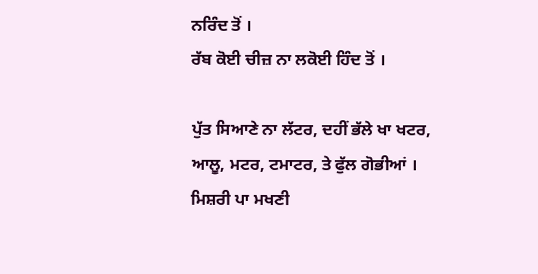ਨਰਿੰਦ ਤੋਂ ।
ਰੱਬ ਕੋਈ ਚੀਜ਼ ਨਾ ਲਕੋਈ ਹਿੰਦ ਤੋਂ ।

ਪੁੱਤ ਸਿਆਣੇ ਨਾ ਲੱਟਰ, ਦਹੀਂ ਭੱਲੇ ਖਾ ਖਟਰ,
ਆਲੂ, ਮਟਰ, ਟਮਾਟਰ, ਤੇ ਫੁੱਲ ਗੋਭੀਆਂ ।
ਮਿਸ਼ਰੀ ਪਾ ਮਖਣੀ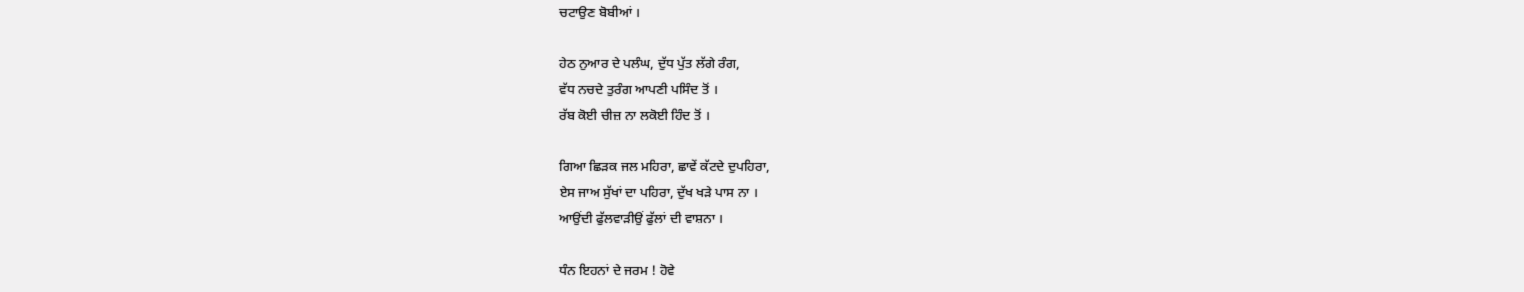ਚਟਾਉਣ ਬੋਬੀਆਂ ।

ਹੇਠ ਨੁਆਰ ਦੇ ਪਲੰਘ, ਦੁੱਧ ਪੁੱਤ ਲੱਗੇ ਰੰਗ,
ਵੱਧ ਨਚਦੇ ਤੁਰੰਗ ਆਪਣੀ ਪਸਿੰਦ ਤੋਂ ।
ਰੱਬ ਕੋਈ ਚੀਜ਼ ਨਾ ਲਕੋਈ ਹਿੰਦ ਤੋਂ ।

ਗਿਆ ਛਿੜਕ ਜਲ ਮਹਿਰਾ, ਛਾਵੇਂ ਕੱਟਦੇ ਦੁਪਹਿਰਾ,
ਏਸ ਜਾਅ ਸੁੱਖਾਂ ਦਾ ਪਹਿਰਾ, ਦੁੱਖ ਖੜੇ ਪਾਸ ਨਾ ।
ਆਉਂਦੀ ਫੁੱਲਵਾੜੀਉਂ ਫੁੱਲਾਂ ਦੀ ਵਾਸ਼ਨਾ ।

ਧੰਨ ਇਹਨਾਂ ਦੇ ਜਰਮ ! ਹੋਵੇ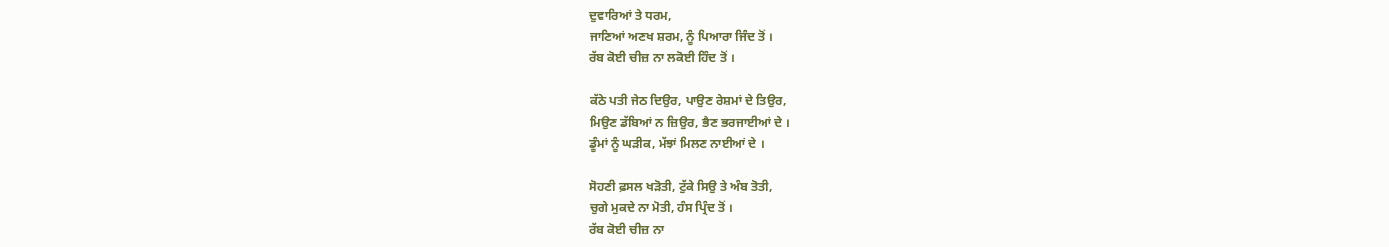ਦੁਵਾਰਿਆਂ ਤੇ ਧਰਮ,
ਜਾਣਿਆਂ ਅਣਖ ਸ਼ਰਮ, ਨੂੰ ਪਿਆਰਾ ਜਿੰਦ ਤੋਂ ।
ਰੱਬ ਕੋਈ ਚੀਜ਼ ਨਾ ਲਕੋਈ ਹਿੰਦ ਤੋਂ ।

ਕੱਠੇ ਪਤੀ ਜੇਠ ਦਿਉਰ, ਪਾਉਣ ਰੇਸ਼ਮਾਂ ਦੇ ਤਿਉਰ,
ਮਿਉਣ ਡੱਬਿਆਂ ਨ ਜ਼ਿਉਰ, ਭੈਣ ਭਰਜਾਈਆਂ ਦੇ ।
ਡੂੰਮਾਂ ਨੂੰ ਘੜੀਕ, ਮੱਝਾਂ ਮਿਲਣ ਨਾਈਆਂ ਦੇ ।

ਸੋਹਣੀ ਫ਼ਸਲ ਖੜੋਤੀ, ਟੁੱਕੇ ਸਿਉ ਤੇ ਅੰਬ ਤੋਤੀ,
ਚੁਗੇ ਮੁਕਦੇ ਨਾ ਮੋਤੀ, ਹੰਸ ਪ੍ਰਿੰਦ ਤੋਂ ।
ਰੱਬ ਕੋਈ ਚੀਜ਼ ਨਾ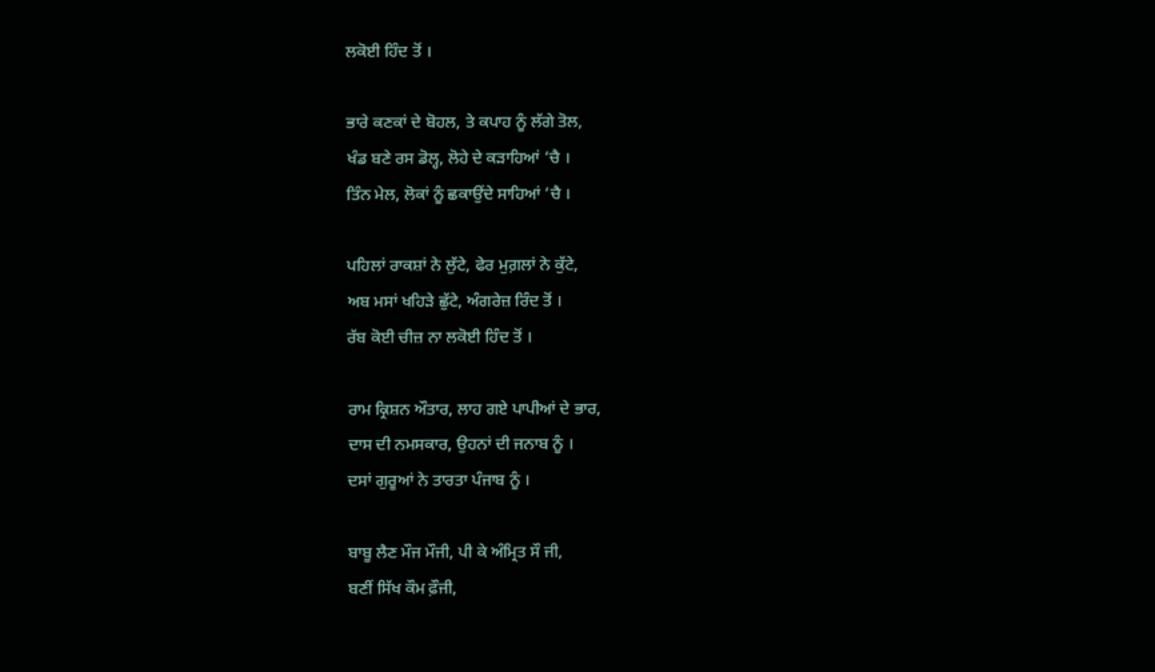ਲਕੋਈ ਹਿੰਦ ਤੋਂ ।

ਭਾਰੇ ਕਣਕਾਂ ਦੇ ਬੋਹਲ, ਤੇ ਕਪਾਹ ਨੂੰ ਲੱਗੇ ਤੋਲ,
ਖੰਡ ਬਣੇ ਰਸ ਡੋਲ੍ਹ, ਲੋਹੇ ਦੇ ਕੜਾਹਿਆਂ ‘ਚੈ ।
ਤਿੰਨ ਮੇਲ, ਲੋਕਾਂ ਨੂੰ ਛਕਾਉਂਦੇ ਸਾਹਿਆਂ ‘ਚੈ ।

ਪਹਿਲਾਂ ਰਾਕਸ਼ਾਂ ਨੇ ਲੁੱਟੇ, ਫੇਰ ਮੁਗ਼ਲਾਂ ਨੇ ਕੁੱਟੇ,
ਅਬ ਮਸਾਂ ਖਹਿੜੇ ਛੁੱਟੇ, ਅੰਗਰੇਜ਼ ਰਿੰਦ ਤੋਂ ।
ਰੱਬ ਕੋਈ ਚੀਜ਼ ਨਾ ਲਕੋਈ ਹਿੰਦ ਤੋਂ ।

ਰਾਮ ਕ੍ਰਿਸ਼ਨ ਔਤਾਰ, ਲਾਹ ਗਏ ਪਾਪੀਆਂ ਦੇ ਭਾਰ,
ਦਾਸ ਦੀ ਨਮਸਕਾਰ, ਉਹਨਾਂ ਦੀ ਜਨਾਬ ਨੂੰ ।
ਦਸਾਂ ਗੁਰੂਆਂ ਨੇ ਤਾਰਤਾ ਪੰਜਾਬ ਨੂੰ ।

ਬਾਬੂ ਲੈਣ ਮੌਜ ਮੌਜੀ, ਪੀ ਕੇ ਅੰਮ੍ਰਿਤ ਸੌ ਜੀ,
ਬਣੀਂ ਸਿੱਖ ਕੌਮ ਫ਼ੌਜੀ,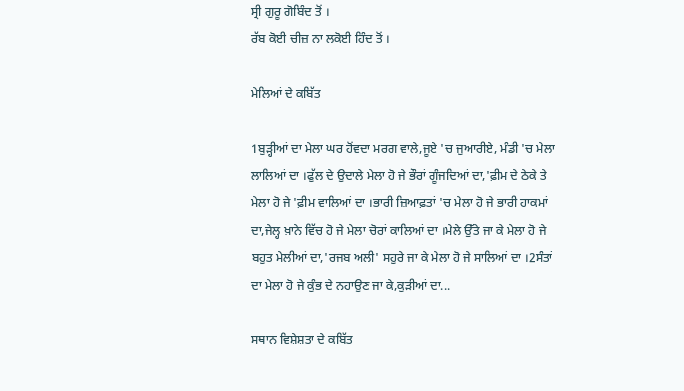ਸ੍ਰੀ ਗੁਰੂ ਗੋਬਿੰਦ ਤੋਂ ।
ਰੱਬ ਕੋਈ ਚੀਜ਼ ਨਾ ਲਕੋਈ ਹਿੰਦ ਤੋਂ ।

ਮੇਲਿਆਂ ਦੇ ਕਬਿੱਤ

1ਬੁੜ੍ਹੀਆਂ ਦਾ ਮੇਲਾ ਘਰ ਹੋਂਵਦਾ ਮਰਗ ਵਾਲੇ,ਜੂਏ 'ਚ ਜੁਆਰੀਏ, ਮੰਡੀ 'ਚ ਮੇਲਾ ਲਾਲਿਆਂ ਦਾ ।ਫੁੱਲ ਦੇ ਉਦਾਲੇ ਮੇਲਾ ਹੋ ਜੇ ਭੌਰਾਂ ਗੂੰਜਦਿਆਂ ਦਾ,'ਫ਼ੀਮ ਦੇ ਠੇਕੇ ਤੇ ਮੇਲਾ ਹੋ ਜੇ 'ਫ਼ੀਮ ਵਾਲਿਆਂ ਦਾ ।ਭਾਰੀ ਜ਼ਿਆਫ਼ਤਾਂ 'ਚ ਮੇਲਾ ਹੋ ਜੇ ਭਾਰੀ ਹਾਕਮਾਂ ਦਾ,ਜੇਲ੍ਹ ਖ਼ਾਨੇ ਵਿੱਚ ਹੋ ਜੇ ਮੇਲਾ ਚੋਰਾਂ ਕਾਲਿਆਂ ਦਾ ।ਮੇਲੇ ਉੱਤੇ ਜਾ ਕੇ ਮੇਲਾ ਹੋ ਜੇ ਬਹੁਤ ਮੇਲੀਆਂ ਦਾ,'ਰਜਬ ਅਲੀ' ਸਹੁਰੇ ਜਾ ਕੇ ਮੇਲਾ ਹੋ ਜੇ ਸਾਲਿਆਂ ਦਾ ।2ਸੰਤਾਂ ਦਾ ਮੇਲਾ ਹੋ ਜੇ ਕੁੰਭ ਦੇ ਨਹਾਉਣ ਜਾ ਕੇ,ਕੁੜੀਆਂ ਦਾ...

ਸਥਾਨ ਵਿਸ਼ੇਸ਼ਤਾ ਦੇ ਕਬਿੱਤ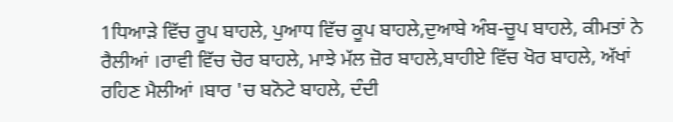1ਧਿਆੜੇ ਵਿੱਚ ਰੂਪ ਬਾਹਲੇ, ਪੁਆਧ ਵਿੱਚ ਕੂਪ ਬਾਹਲੇ,ਦੁਆਬੇ ਅੰਬ-ਚੂਪ ਬਾਹਲੇ, ਕੀਮਤਾਂ ਨੇ ਰੈਲੀਆਂ ।ਰਾਵੀ ਵਿੱਚ ਚੋਰ ਬਾਹਲੇ, ਮਾਝੇ ਮੱਲ ਜ਼ੋਰ ਬਾਹਲੇ,ਬਾਹੀਏ ਵਿੱਚ ਖੋਰ ਬਾਹਲੇ, ਅੱਖਾਂ ਰਹਿਣ ਮੈਲੀਆਂ ।ਬਾਰ 'ਚ ਬਨੋਟੇ ਬਾਹਲੇ, ਦੰਦੀ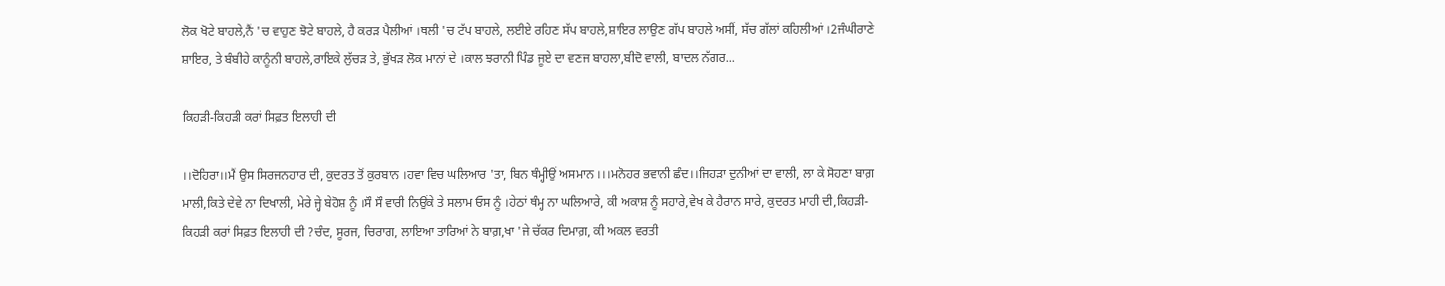ਲੋਕ ਖੋਟੇ ਬਾਹਲੇ,ਨੈਂ 'ਚ ਵਾਹੁਣ ਝੋਟੇ ਬਾਹਲੇ, ਹੈ ਕਰੜ ਪੈਲੀਆਂ ।ਥਲੀ 'ਚ ਟੱਪ ਬਾਹਲੇ, ਲਈਏ ਰਹਿਣ ਸੱਪ ਬਾਹਲੇ,ਸ਼ਾਇਰ ਲਾਉਣ ਗੱਪ ਬਾਹਲੇ ਅਸੀਂ, ਸੱਚ ਗੱਲਾਂ ਕਹਿਲੀਆਂ ।2ਜੰਘੀਰਾਣੇ ਸ਼ਾਇਰ, ਤੇ ਬੰਬੀਹੇ ਕਾਨੂੰਨੀ ਬਾਹਲੇ,ਰਾਇਕੇ ਲੁੱਚੜ ਤੇ, ਭੁੱਖੜ ਲੋਕ ਮਾਨਾਂ ਦੇ ।ਕਾਲ ਝਰਾਨੀ ਪਿੰਡ ਜੂਏ ਦਾ ਵਣਜ ਬਾਹਲਾ,ਬੀਦੋ ਵਾਲੀ, ਬਾਦਲ ਨੱਗਰ...

ਕਿਹੜੀ-ਕਿਹੜੀ ਕਰਾਂ ਸਿਫ਼ਤ ਇਲਾਹੀ ਦੀ

।।ਦੋਹਿਰਾ।।ਮੈਂ ਉਸ ਸਿਰਜਨਹਾਰ ਦੀ, ਕੁਦਰਤ ਤੋਂ ਕੁਰਬਾਨ ।ਹਵਾ ਵਿਚ ਘਲਿਆਰ 'ਤਾ, ਬਿਨ ਥੰਮ੍ਹੀਉਂ ਅਸਮਾਨ ।।।ਮਨੋਹਰ ਭਵਾਨੀ ਛੰਦ।।ਜਿਹੜਾ ਦੁਨੀਆਂ ਦਾ ਵਾਲੀ, ਲਾ ਕੇ ਸੋਹਣਾ ਬਾਗ਼ ਮਾਲੀ,ਕਿਤੇ ਦੇਵੇ ਨਾ ਦਿਖਾਲੀ, ਮੇਰੇ ਜ੍ਹੇ ਬੇਹੋਸ਼ ਨੂੰ ।ਸੌ ਸੌ ਵਾਰੀ ਨਿਉਂਕੇ ਤੇ ਸਲਾਮ ਓਸ ਨੂੰ ।ਹੇਠਾਂ ਥੰਮ੍ਹ ਨਾ ਘਲਿਆਰੇ, ਕੀ ਅਕਾਸ਼ ਨੂੰ ਸਹਾਰੇ,ਵੇਖ ਕੇ ਹੈਰਾਨ ਸਾਰੇ, ਕੁਦਰਤ ਮਾਹੀ ਦੀ,ਕਿਹੜੀ-ਕਿਹੜੀ ਕਰਾਂ ਸਿਫ਼ਤ ਇਲਾਹੀ ਦੀ ?ਚੰਦ, ਸੂਰਜ, ਚਿਰਾਗ, ਲਾਇਆ ਤਾਰਿਆਂ ਨੇ ਬਾਗ਼,ਖਾ 'ਜੇ ਚੱਕਰ ਦਿਮਾਗ਼, ਕੀ ਅਕਲ ਵਰਤੀ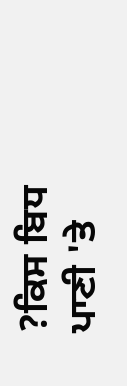?ਕਿਸ ਬਿਧ ਪਾਣੀ 'ਤੇ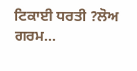ਟਿਕਾਈ ਧਰਤੀ ?ਲੋਅ ਗਰਮ...